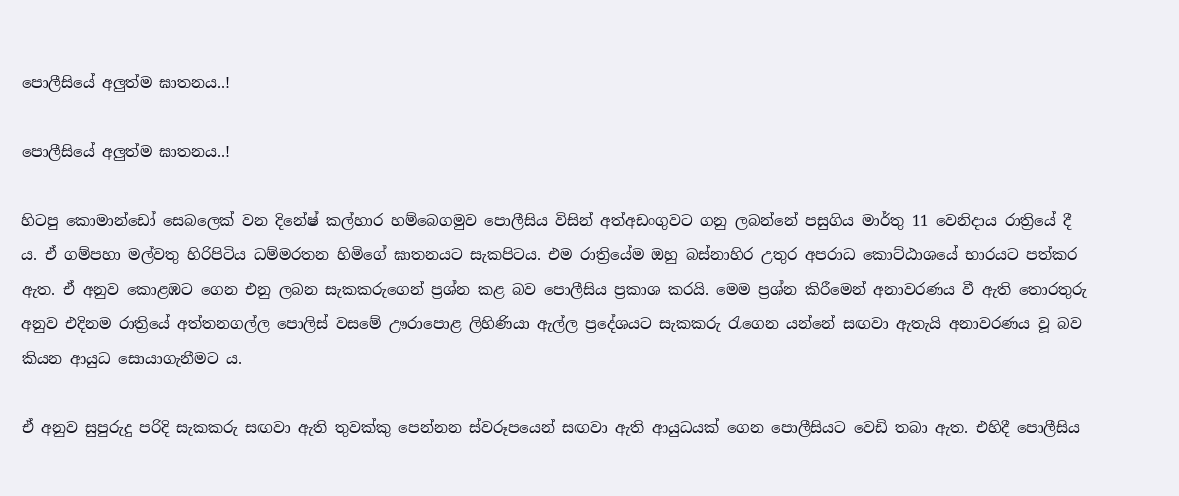පොලීසියේ අලුත්ම ඝාතනය..!

පොලීසියේ අලුත්ම ඝාතනය..!

හිටපු කොමාන්ඩෝ සෙබලෙක් වන දිනේෂ් කල්හාර හම්බෙගමුව පොලීසිය විසින් අත්අඩංගුවට ගනු ලබන්නේ පසුගිය මාර්තු 11 වෙනිදාය රාත්‍රියේ දී ය. ඒ ගම්පහා මල්වතු හිරිපිටිය ධම්මරතන හිමිගේ ඝාතනයට සැකපිටය. එම රාත්‍රියේම ඔහු බස්නාහිර උතුර අපරාධ කොට්ඨාශයේ භාරයට පත්කර ඇත. ඒ අනුව කොළඹට ගෙන එනු ලබන සැකකරුගෙන් ප්‍රශ්න කළ බව පොලීසිය ප්‍රකාශ කරයි. මෙම ප්‍රශ්න කිරීමෙන් අනාවරණය වී ඇති තොරතුරු අනුව එදිනම රාත්‍රියේ අත්තනගල්ල පොලිස් වසමේ ඌරාපොළ ලිහිණියා ඇල්ල ප්‍රදේශයට සැකකරු රැගෙන යන්නේ සඟවා ඇතැයි අනාවරණය වූ බව කියන ආයුධ සොයාගැනීමට ය.

ඒ අනුව සුපුරුදු පරිදි සැකකරු සඟවා ඇති තුවක්කු පෙන්නන ස්වරූපයෙන් සඟවා ඇති ආයුධයක් ගෙන පොලීසියට වෙඩි තබා ඇත. එහිදී පොලීසිය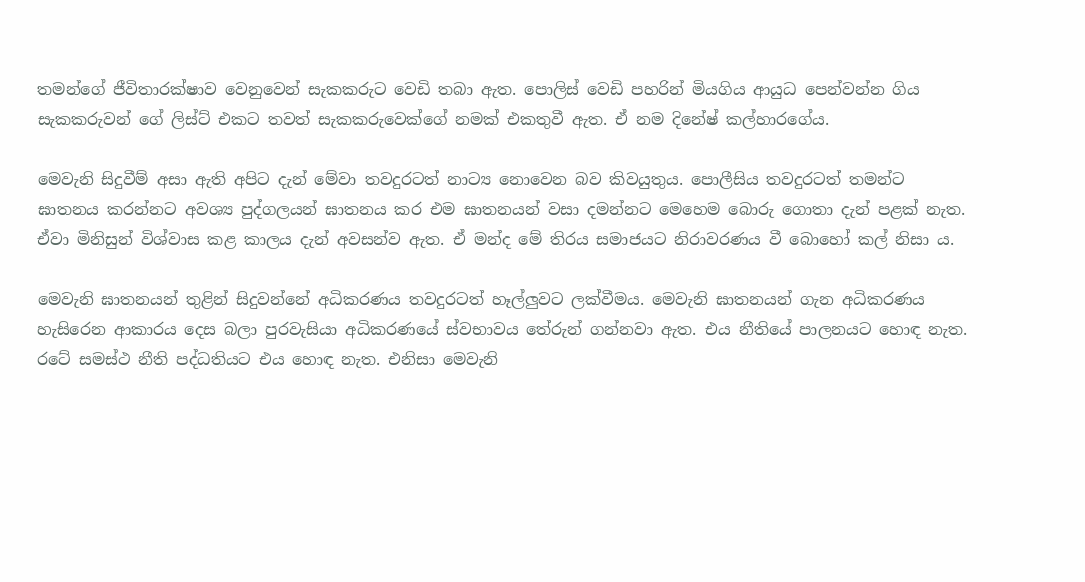තමන්ගේ ජීවිතාරක්ෂාව වෙනුවෙන් සැකකරුට වෙඩි තබා ඇත. පොලිස් වෙඩි පහරින් මියගිය ආයුධ පෙන්වන්න ගිය සැකකරුවන් ගේ ලිස්ට් එකට තවත් සැකකරුවෙක්ගේ නමක් එකතුවී ඇත. ඒ නම දිනේෂ් කල්හාරගේය.

මෙවැනි සිදුවීම් අසා ඇති අපිට දැන් මේවා තවදුරටත් නාට්‍ය නොවෙන බව කිවයුතුය. පොලීසිය තවදුරටත් තමන්ට
ඝාතනය කරන්නට අවශ්‍ය පුද්ගලයන් ඝාතනය කර එම ඝාතනයන් වසා දමන්නට මෙහෙම බොරු ගොතා දැන් පළක් නැත. ඒවා මිනිසුන් විශ්වාස කළ කාලය දැන් අවසන්ව ඇත. ඒ මන්ද මේ තිරය සමාජයට නිරාවරණය වී බොහෝ කල් නිසා ය.

මෙවැනි ඝාතනයන් තුළින් සිදුවන්නේ අධිකරණය තවදුරටත් හෑල්ලුවට ලක්වීමය. මෙවැනි ඝාතනයන් ගැන අධිකරණය හැසිරෙන ආකාරය දෙස බලා පුරවැසියා අධිකරණයේ ස්වභාවය තේරුන් ගන්නවා ඇත. එය නීතියේ පාලනයට හොඳ නැත. රටේ සමස්ථ නීති පද්ධතියට එය හොඳ නැත. එනිසා මෙවැනි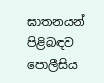ඝාතනයන් පිළිබඳව පොලීසිය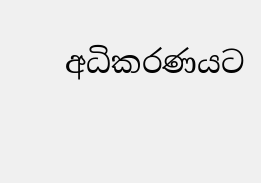අධිකරණයට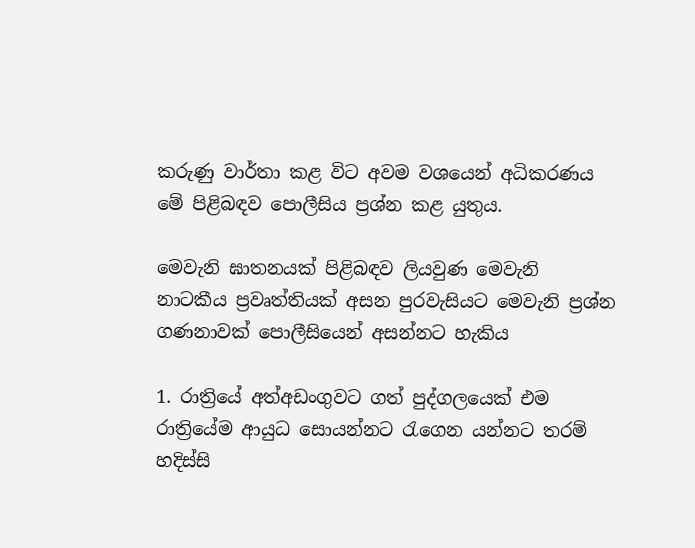කරුණු වාර්තා කළ විට අවම වශයෙන් අධිකරණය මේ පිළිබඳව පොලීසිය ප්‍රශ්න කළ යුතුය.

මෙවැනි ඝාතනයක් පිළිබඳව ලියවුණ මෙවැනි නාටකීය ප්‍රවෘත්තියක් අසන පුරවැසියට මෙවැනි ප්‍රශ්න ගණනාවක් පොලීසියෙන් අසන්නට හැකිය

1. රාත්‍රියේ අත්අඩංගුවට ගත් පුද්ගලයෙක් එම රාත්‍රියේම ආයුධ සොයන්නට රැගෙන යන්නට තරම් හදිස්සි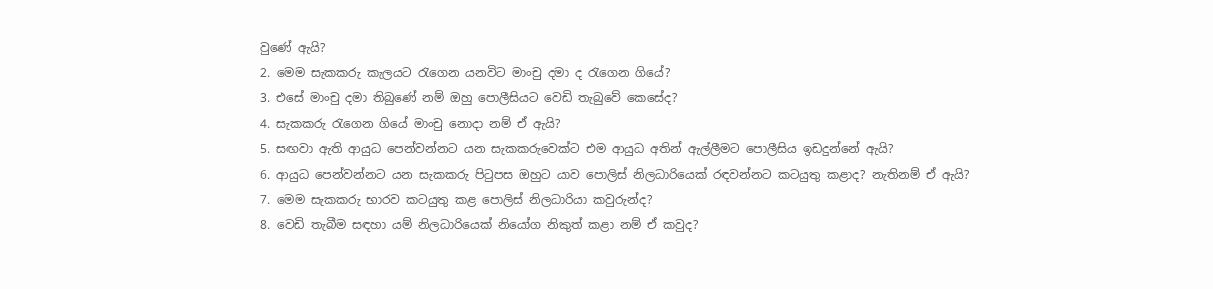වුණේ ඇයි?
2. මෙම සැකකරු කැලයට රැගෙන යනවිට මාංචු දමා ද රැගෙන ගියේ?
3. එසේ මාංචු දමා තිබුණේ නම් ඔහු පොලීසියට වෙඩි තැබුවේ කෙසේද?
4. සැකකරු රැගෙන ගියේ මාංචු නොදා නම් ඒ ඇයි?
5. සඟවා ඇති ආයුධ පෙන්වන්නට යන සැකකරුවෙක්ට එම ආයුධ අතින් ඇල්ලීමට පොලීසිය ඉඩදුන්නේ ඇයි?
6. ආයුධ පෙන්වන්නට යන සැකකරු පිටුපස ඔහුට යාව පොලිස් නිලධාරියෙක් රඳවන්නට කටයුතු කළාද? නැතිනම් ඒ ඇයි?
7. මෙම සැකකරු භාරව කටයුතු කළ පොලිස් නිලධාරියා කවුරුන්ද?
8. වෙඩි තැබීම සඳහා යම් නිලධාරියෙක් නියෝග නිකුත් කළා නම් ඒ කවුද?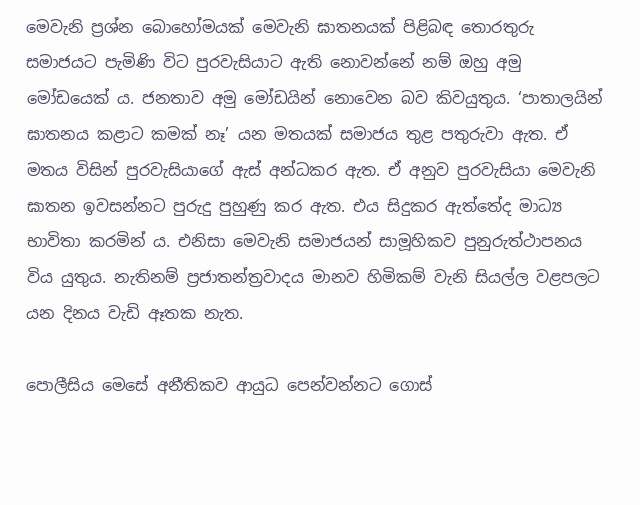මෙවැනි ප්‍රශ්න බොහෝමයක් මෙවැනි ඝාතනයක් පිළිබඳ තොරතුරු සමාජයට පැමිණි විට පුරවැසියාට ඇති නොවන්නේ නම් ඔහු අමු මෝඩයෙක් ය. ජනතාව අමු මෝඩයින් නොවෙන බව කිවයුතුය. ‘පාතාලයින් ඝාතනය කළාට කමක් නෑ’ යන මතයක් සමාජය තුළ පතුරුවා ඇත. ඒ මතය විසින් පුරවැසියාගේ ඇස් අන්ධකර ඇත. ඒ අනුව පුරවැසියා මෙවැනි ඝාතන ඉවසන්නට පුරුදු පුහුණු කර ඇත. එය සිදුකර ඇත්තේද මාධ්‍ය භාවිතා කරමින් ය. එනිසා මෙවැනි සමාජයන් සාමූහිකව පුනුරුත්ථාපනය විය යුතුය. නැතිනම් ප්‍රජාතන්ත්‍රවාදය මානව හිමිකම් වැනි සියල්ල වළපලට යන දිනය වැඩි ඈතක නැත.

පොලීසිය මෙසේ අනීතිකව ආයුධ පෙන්වන්නට ගොස්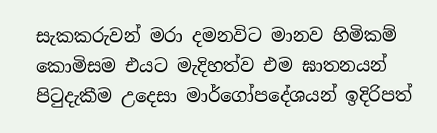සැකකරුවන් මරා දමනවිට මානව හිමිකම් කොමිසම එයට මැදිහත්ව එම ඝාතනයන් පිටුදැකීම උදෙසා මාර්ගෝපදේශයන් ඉදිරිපත්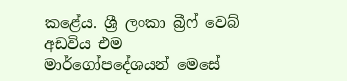කළේය. ශ්‍රී ලංකා බ්‍රීෆ් වෙබ් අඩවිය එම මාර්ගෝපදේශයන් මෙසේ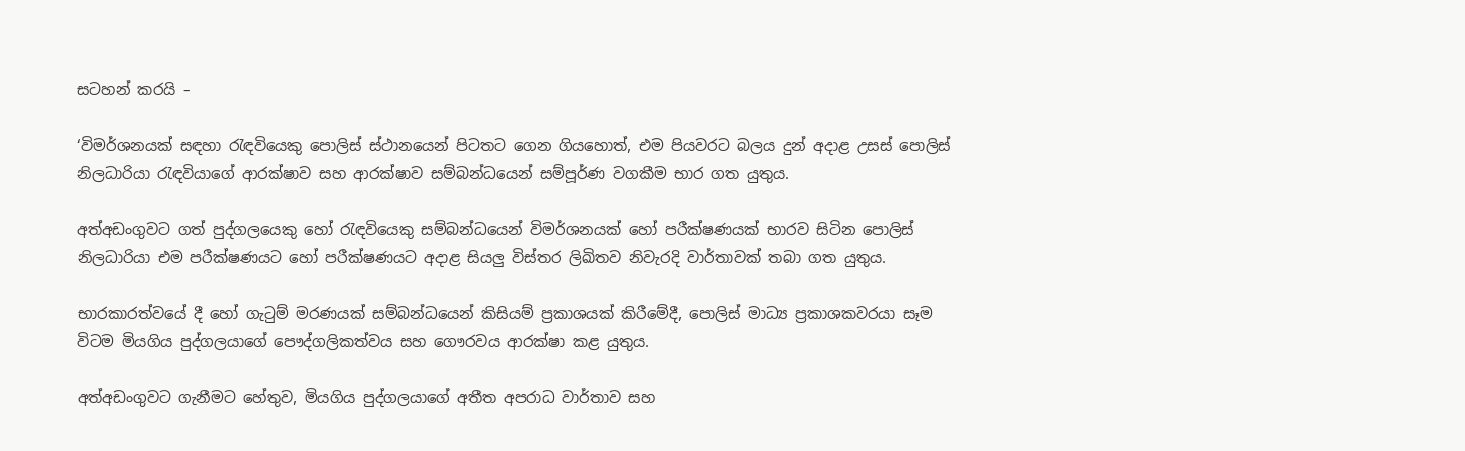සටහන් කරයි –

‘විමර්ශනයක් සඳහා රැඳවියෙකු පොලිස් ස්ථානයෙන් පිටතට ගෙන ගියහොත්, එම පියවරට බලය දුන් අදාළ උසස් පොලිස් නිලධාරියා රැඳවියාගේ ආරක්ෂාව සහ ආරක්ෂාව සම්බන්ධයෙන් සම්පූර්ණ වගකීම භාර ගත යුතුය.

අත්අඩංගුවට ගත් පුද්ගලයෙකු හෝ රැඳවියෙකු සම්බන්ධයෙන් විමර්ශනයක් හෝ පරීක්ෂණයක් භාරව සිටින පොලිස් නිලධාරියා එම පරීක්ෂණයට හෝ පරීක්ෂණයට අදාළ සියලු විස්තර ලිඛිතව නිවැරදි වාර්තාවක් තබා ගත යුතුය.

භාරකාරත්වයේ දී හෝ ගැටුම් මරණයක් සම්බන්ධයෙන් කිසියම් ප්‍රකාශයක් කිරීමේදී, පොලිස් මාධ්‍ය ප්‍රකාශකවරයා සෑම විටම මියගිය පුද්ගලයාගේ පෞද්ගලිකත්වය සහ ගෞරවය ආරක්ෂා කළ යුතුය.

අත්අඩංගුවට ගැනීමට හේතුව, මියගිය පුද්ගලයාගේ අතීත අපරාධ වාර්තාව සහ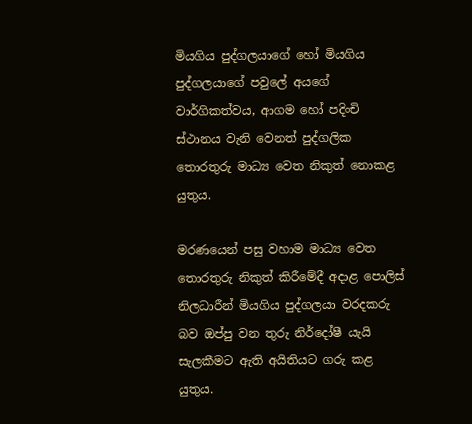මියගිය පුද්ගලයාගේ හෝ මියගිය පුද්ගලයාගේ පවුලේ අයගේ වාර්ගිකත්වය, ආගම හෝ පදිංචි ස්ථානය වැනි වෙනත් පුද්ගලික තොරතුරු මාධ්‍ය වෙත නිකුත් නොකළ යුතුය.

මරණයෙන් පසු වහාම මාධ්‍ය වෙත තොරතුරු නිකුත් කිරීමේදී අදාළ පොලිස් නිලධාරීන් මියගිය පුද්ගලයා වරදකරු බව ඔප්පු වන තුරු නිර්දෝෂී යැයි සැලකීමට ඇති අයිතියට ගරු කළ යුතුය.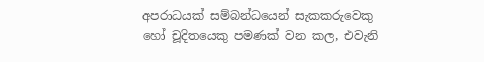අපරාධයක් සම්බන්ධයෙන් සැකකරුවෙකු හෝ චූදිතයෙකු පමණක් වන කල, එවැනි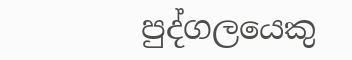පුද්ගලයෙකු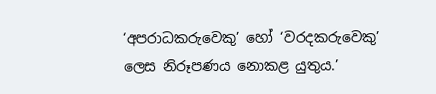‘අපරාධකරුවෙකු’ හෝ ‘වරදකරුවෙකු’ ලෙස නිරූපණය නොකළ යුතුය.’